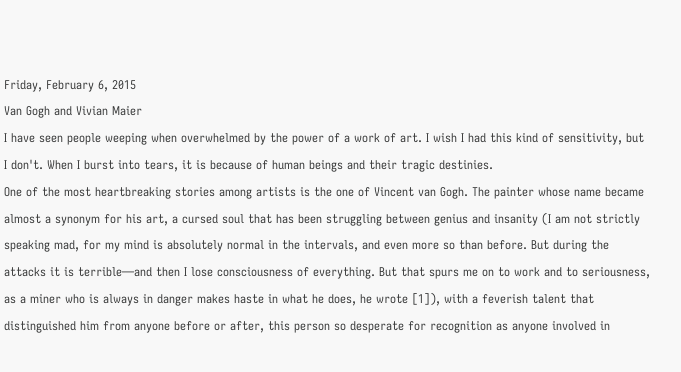Friday, February 6, 2015
Van Gogh and Vivian Maier
I have seen people weeping when overwhelmed by the power of a work of art. I wish I had this kind of sensitivity, but I don't. When I burst into tears, it is because of human beings and their tragic destinies.
One of the most heartbreaking stories among artists is the one of Vincent van Gogh. The painter whose name became almost a synonym for his art, a cursed soul that has been struggling between genius and insanity (I am not strictly speaking mad, for my mind is absolutely normal in the intervals, and even more so than before. But during the attacks it is terrible—and then I lose consciousness of everything. But that spurs me on to work and to seriousness, as a miner who is always in danger makes haste in what he does, he wrote [1]), with a feverish talent that distinguished him from anyone before or after, this person so desperate for recognition as anyone involved in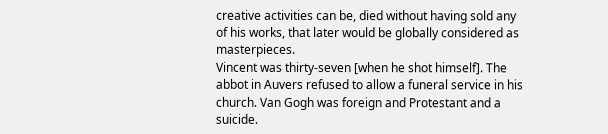creative activities can be, died without having sold any of his works, that later would be globally considered as masterpieces.
Vincent was thirty-seven [when he shot himself]. The abbot in Auvers refused to allow a funeral service in his church. Van Gogh was foreign and Protestant and a suicide.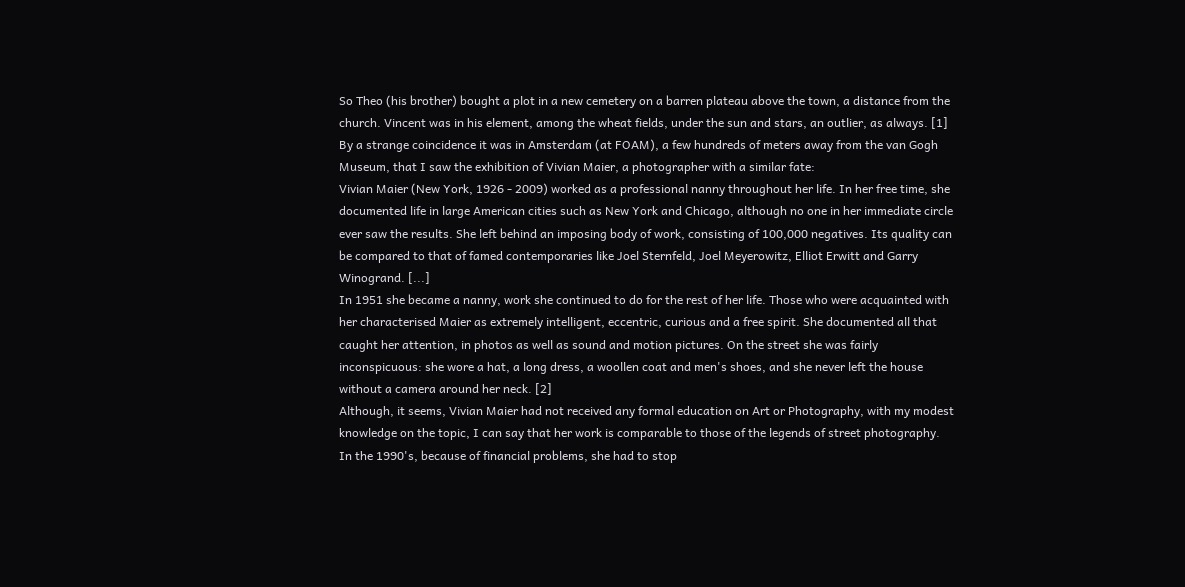So Theo (his brother) bought a plot in a new cemetery on a barren plateau above the town, a distance from the church. Vincent was in his element, among the wheat fields, under the sun and stars, an outlier, as always. [1]
By a strange coincidence it was in Amsterdam (at FOAM), a few hundreds of meters away from the van Gogh Museum, that I saw the exhibition of Vivian Maier, a photographer with a similar fate:
Vivian Maier (New York, 1926 - 2009) worked as a professional nanny throughout her life. In her free time, she documented life in large American cities such as New York and Chicago, although no one in her immediate circle ever saw the results. She left behind an imposing body of work, consisting of 100,000 negatives. Its quality can be compared to that of famed contemporaries like Joel Sternfeld, Joel Meyerowitz, Elliot Erwitt and Garry Winogrand. [...]
In 1951 she became a nanny, work she continued to do for the rest of her life. Those who were acquainted with her characterised Maier as extremely intelligent, eccentric, curious and a free spirit. She documented all that caught her attention, in photos as well as sound and motion pictures. On the street she was fairly inconspicuous: she wore a hat, a long dress, a woollen coat and men's shoes, and she never left the house without a camera around her neck. [2]
Although, it seems, Vivian Maier had not received any formal education on Art or Photography, with my modest knowledge on the topic, I can say that her work is comparable to those of the legends of street photography.
In the 1990's, because of financial problems, she had to stop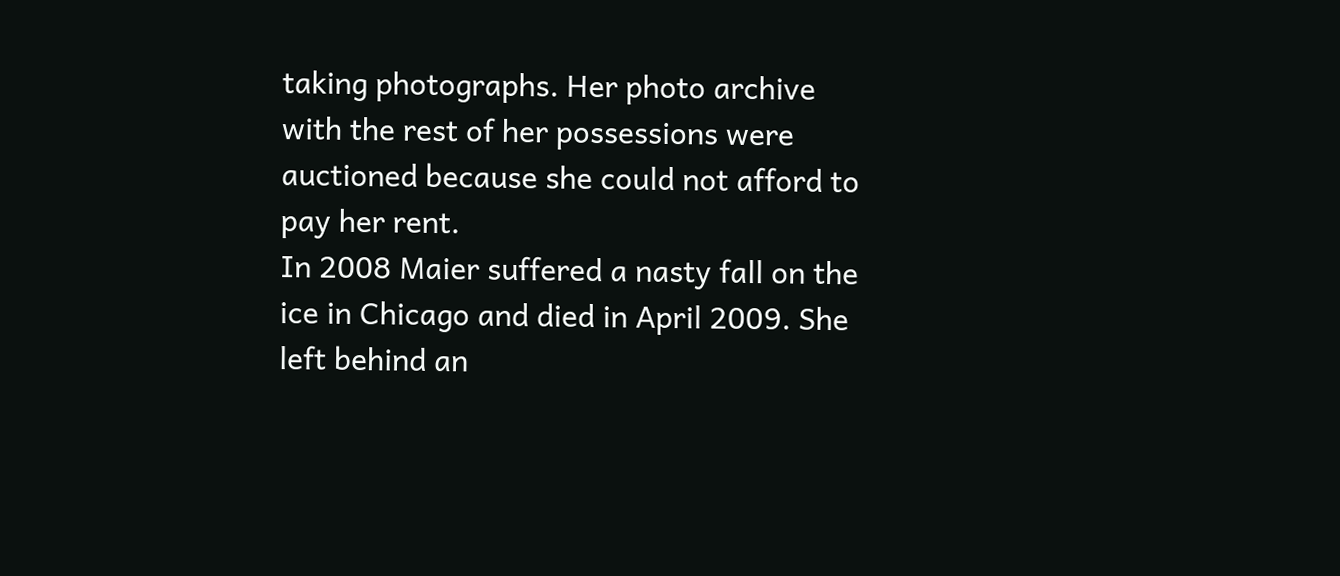taking photographs. Her photo archive with the rest of her possessions were auctioned because she could not afford to pay her rent.
In 2008 Maier suffered a nasty fall on the ice in Chicago and died in April 2009. She left behind an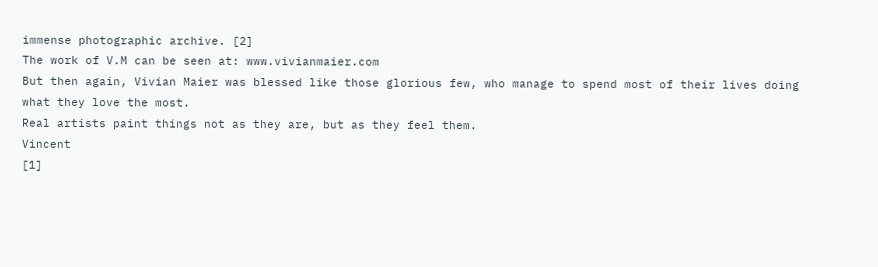immense photographic archive. [2]
The work of V.M can be seen at: www.vivianmaier.com
But then again, Vivian Maier was blessed like those glorious few, who manage to spend most of their lives doing what they love the most.
Real artists paint things not as they are, but as they feel them.
Vincent
[1]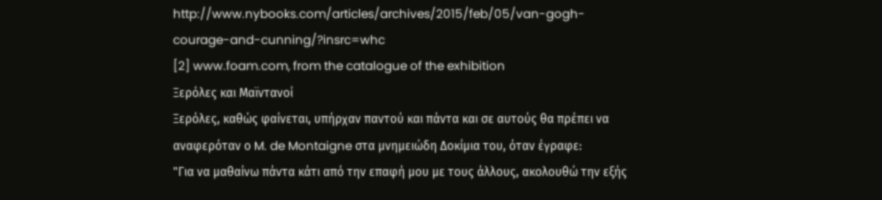http://www.nybooks.com/articles/archives/2015/feb/05/van-gogh-courage-and-cunning/?insrc=whc
[2] www.foam.com, from the catalogue of the exhibition
Ξερόλες και Μαϊντανοί
Ξερόλες, καθώς φαίνεται, υπήρχαν παντού και πάντα και σε αυτούς θα πρέπει να αναφερόταν ο M. de Montaigne στα μνημειώδη Δοκίμια του, όταν έγραφε:
"Για να μαθαίνω πάντα κάτι από την επαφή μου με τους άλλους, ακολουθώ την εξής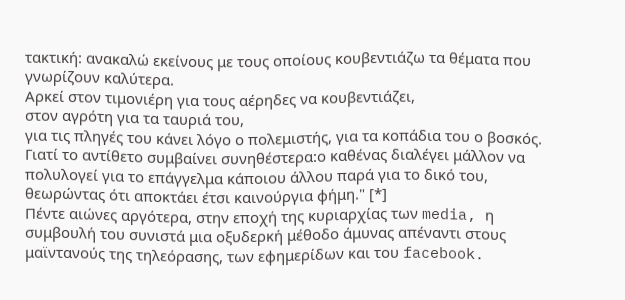τακτική: ανακαλώ εκείνους με τους οποίους κουβεντιάζω τα θέματα που γνωρίζουν καλύτερα.
Αρκεί στον τιμονιέρη για τους αέρηδες να κουβεντιάζει,
στον αγρότη για τα ταυριά του,
για τις πληγές του κάνει λόγο ο πολεμιστής, για τα κοπάδια του ο βοσκός.
Γιατί το αντίθετο συμβαίνει συνηθέστερα:ο καθένας διαλέγει μάλλον να πολυλογεί για το επάγγελμα κάποιου άλλου παρά για το δικό του, θεωρώντας ότι αποκτάει έτσι καινούργια φήμη." [*]
Πέντε αιώνες αργότερα, στην εποχή της κυριαρχίας των media, η συμβουλή του συνιστά μια οξυδερκή μέθοδο άμυνας απέναντι στους μαϊντανούς της τηλεόρασης, των εφημερίδων και του facebook.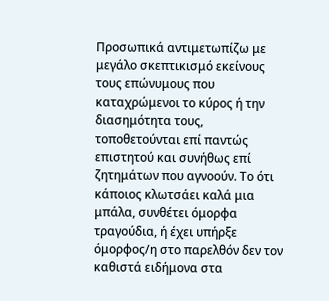Προσωπικά αντιμετωπίζω με μεγάλο σκεπτικισμό εκείνους τους επώνυμους που καταχρώμενοι το κύρος ή την διασημότητα τους, τοποθετούνται επί παντώς επιστητού και συνήθως επί ζητημάτων που αγνοούν. Το ότι κάποιος κλωτσάει καλά μια μπάλα, συνθέτει όμορφα τραγούδια, ή έχει υπήρξε όμορφος/η στο παρελθόν δεν τον καθιστά ειδήμονα στα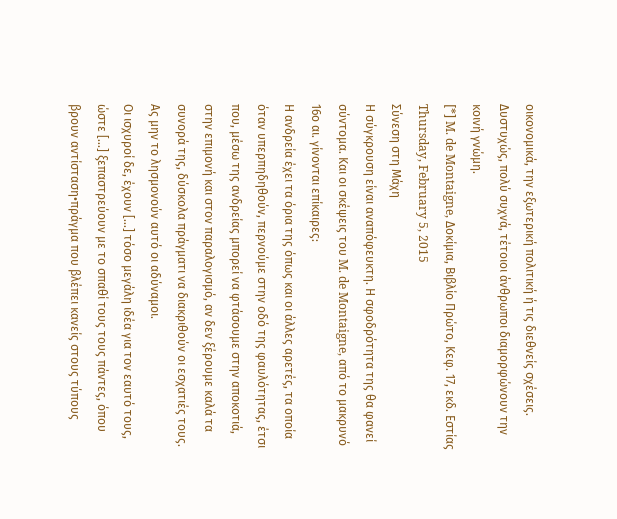οικονομικά, την εξωτερική πολιτική ή τις διεθνείς σχέσεις. Δυστυχώς, πολύ συχνά, τέτοιοι άνθρωποι διαμορφώνουν την κοινή γνώμη.
[*] M. de Montaigne, Δοκίμια, Βιβλίο Πρώτο, Κεφ. 17, εκδ. Εστίας
Thursday, February 5, 2015
Σύνεση στη Μάχη
Η σύγκρουση είναι αναπόφευκτη. Η σφοδρότητα της θα φανεί σύντομα. Και οι σκέψεις του M. de Montaigne, από το μακρυνό 16ο αι. γίνονται επίκαιρες:
Η ανδρεία έχει τα όρια της όπως και οι άλλες αρετές, τα οποία όταν υπερπηδηθούν, περνούμε στην οδό της φαυλότητας, έτσι που, μέσω της ανδρείας μπορεί να φτάσουμε στην αποκοτιά, στην επιμονή και στον παραλογισμό, αν δεν ξέρουμε καλά τα συνορά της, δύσκολα πράγματι να διακριθούν οι εσχατιές τους. Ας μην το λησμονούν αυτό οι αδύναμοι.
Οι ισχυροί δε, έχουν [...] τόσο μεγάλη ιδέα για τον εαυτό τους, ώστε [...] ξεπαστρεύουν με το σπαθί τους τους πάντες, όπου βρουν αντίσταση•πράγμα που βλέπει κανείς στους τύπους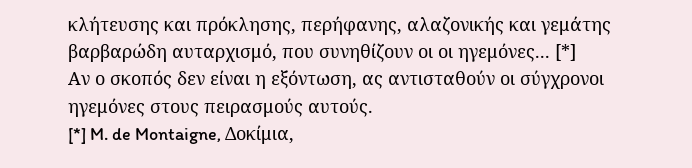κλήτευσης και πρόκλησης, περήφανης, αλαζονικής και γεμάτης βαρβαρώδη αυταρχισμό, που συνηθίζουν οι οι ηγεμόνες... [*]
Αν ο σκοπός δεν είναι η εξόντωση, ας αντισταθούν οι σύγχρονοι ηγεμόνες στους πειρασμούς αυτούς.
[*] M. de Montaigne, Δοκίμια,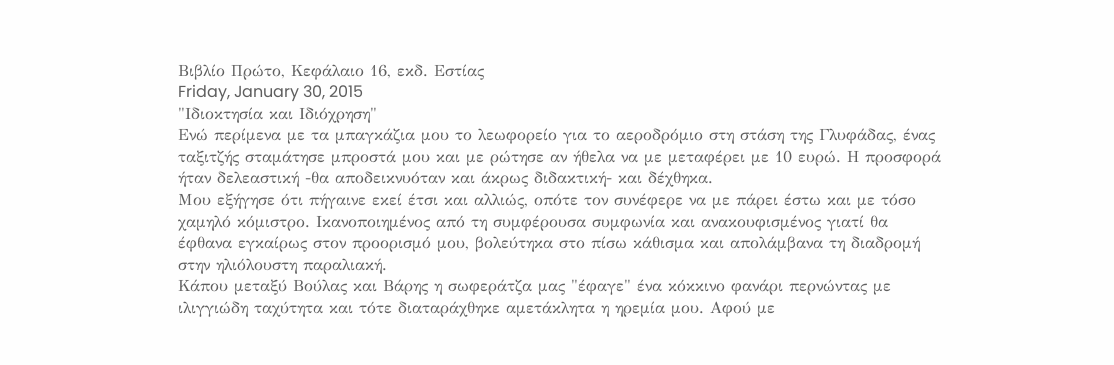Βιβλίο Πρώτο, Κεφάλαιο 16, εκδ. Εστίας
Friday, January 30, 2015
"Ιδιοκτησία και Ιδιόχρηση"
Ενώ περίμενα με τα μπαγκάζια μου το λεωφορείο για το αεροδρόμιο στη στάση της Γλυφάδας, ένας ταξιτζής σταμάτησε μπροστά μου και με ρώτησε αν ήθελα να με μεταφέρει με 10 ευρώ. Η προσφορά ήταν δελεαστική -θα αποδεικνυόταν και άκρως διδακτική- και δέχθηκα.
Μου εξήγησε ότι πήγαινε εκεί έτσι και αλλιώς, οπότε τον συνέφερε να με πάρει έστω και με τόσο χαμηλό κόμιστρο. Ικανοποιημένος από τη συμφέρουσα συμφωνία και ανακουφισμένος γιατί θα έφθανα εγκαίρως στον προορισμό μου, βολεύτηκα στο πίσω κάθισμα και απολάμβανα τη διαδρομή στην ηλιόλουστη παραλιακή.
Κάπου μεταξύ Βούλας και Βάρης η σωφεράτζα μας "έφαγε" ένα κόκκινο φανάρι περνώντας με ιλιγγιώδη ταχύτητα και τότε διαταράχθηκε αμετάκλητα η ηρεμία μου. Αφού με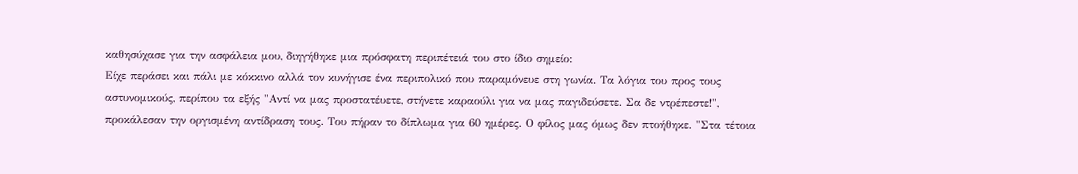καθησύχασε για την ασφάλεια μου, διηγήθηκε μια πρόσφατη περιπέτειά του στο ίδιο σημείο:
Είχε περάσει και πάλι με κόκκινο αλλά τον κυνήγισε ένα περιπολικό που παραμόνευε στη γωνία. Τα λόγια του προς τους αστυνομικούς, περίπου τα εξής "Αντί να μας προστατέυετε, στήνετε καραούλι για να μας παγιδεύσετε. Σα δε ντρέπεστε!", προκάλεσαν την οργισμένη αντίδραση τους. Του πήραν το δίπλωμα για 60 ημέρες. Ο φίλος μας όμως δεν πτοήθηκε. "Στα τέτοια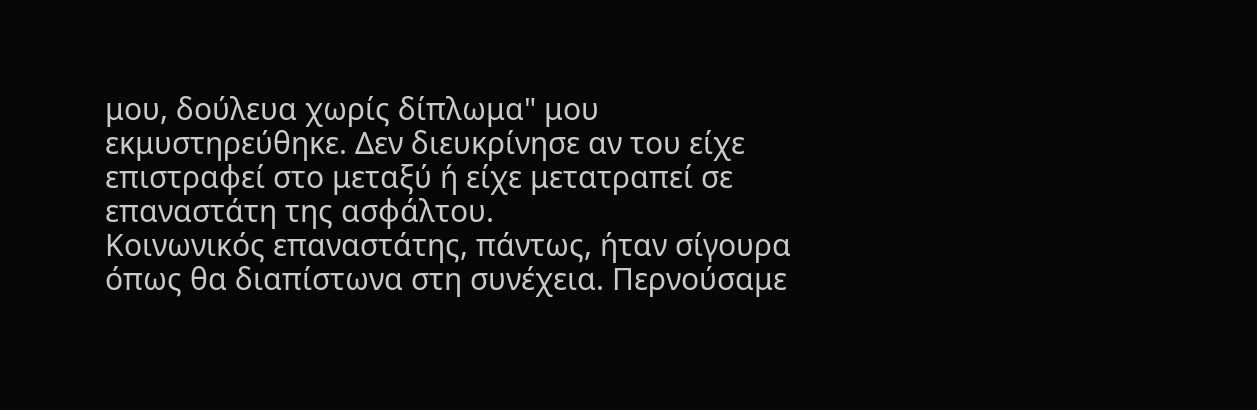μου, δούλευα χωρίς δίπλωμα" μου εκμυστηρεύθηκε. Δεν διευκρίνησε αν του είχε επιστραφεί στο μεταξύ ή είχε μετατραπεί σε επαναστάτη της ασφάλτου.
Κοινωνικός επαναστάτης, πάντως, ήταν σίγουρα όπως θα διαπίστωνα στη συνέχεια. Περνούσαμε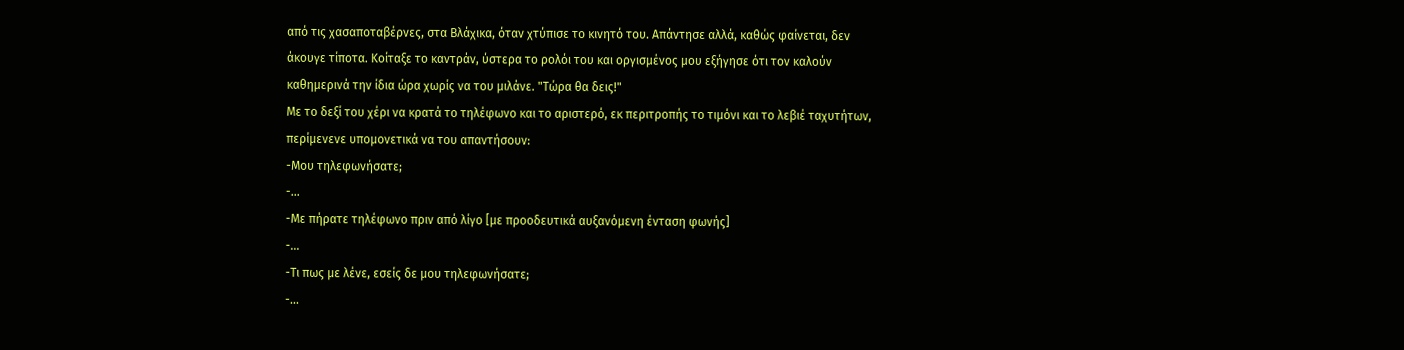από τις χασαποταβέρνες, στα Βλάχικα, όταν χτύπισε το κινητό του. Απάντησε αλλά, καθώς φαίνεται, δεν άκουγε τίποτα. Κοίταξε το καντράν, ύστερα το ρολόι του και οργισμένος μου εξήγησε ότι τον καλούν καθημερινά την ίδια ώρα χωρίς να του μιλάνε. "Τώρα θα δεις!"
Με το δεξί του χέρι να κρατά το τηλέφωνο και το αριστερό, εκ περιτροπής το τιμόνι και το λεβιέ ταχυτήτων, περίμενενε υπομονετικά να του απαντήσουν:
-Μου τηλεφωνήσατε;
-...
-Με πήρατε τηλέφωνο πριν από λίγο [με προοδευτικά αυξανόμενη ένταση φωνής]
-...
-Τι πως με λένε, εσείς δε μου τηλεφωνήσατε;
-...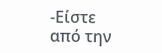-Είστε από την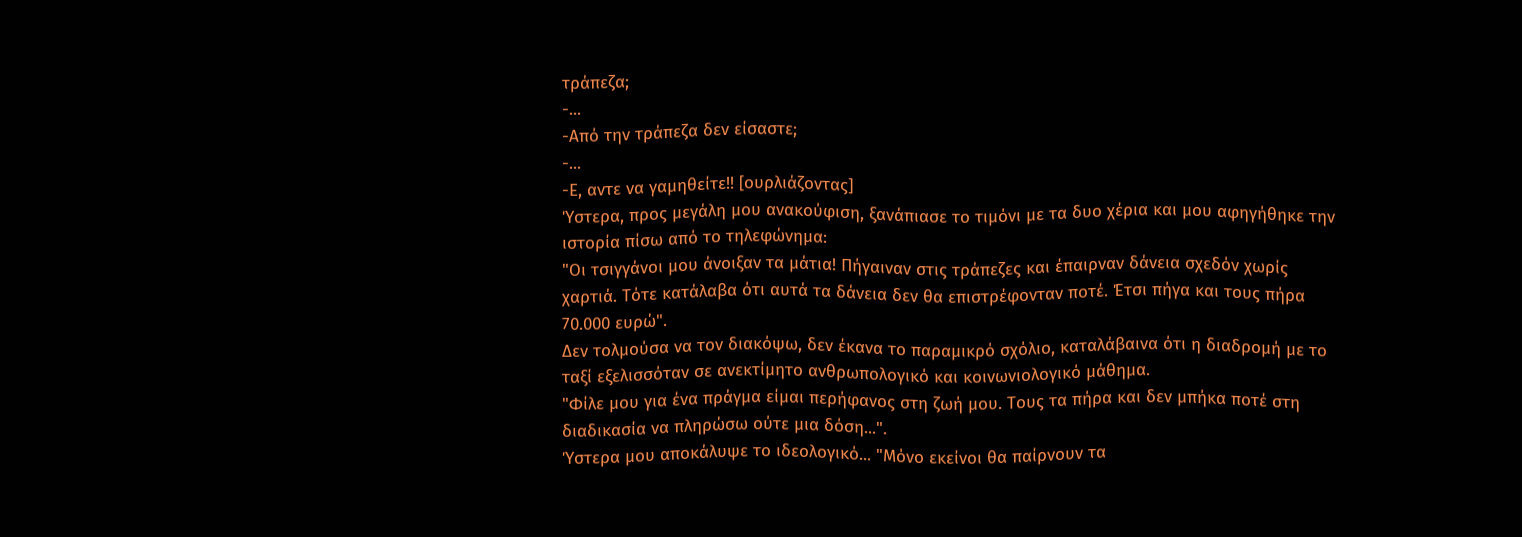τράπεζα;
-...
-Από την τράπεζα δεν είσαστε;
-...
-Ε, αντε να γαμηθείτε!! [ουρλιάζοντας]
Ύστερα, προς μεγάλη μου ανακούφιση, ξανάπιασε το τιμόνι με τα δυο χέρια και μου αφηγήθηκε την ιστορία πίσω από το τηλεφώνημα:
"Οι τσιγγάνοι μου άνοιξαν τα μάτια! Πήγαιναν στις τράπεζες και έπαιρναν δάνεια σχεδόν χωρίς χαρτιά. Τότε κατάλαβα ότι αυτά τα δάνεια δεν θα επιστρέφονταν ποτέ. Έτσι πήγα και τους πήρα 70.000 ευρώ".
Δεν τολμούσα να τον διακόψω, δεν έκανα το παραμικρό σχόλιο, καταλάβαινα ότι η διαδρομή με το ταξί εξελισσόταν σε ανεκτίμητο ανθρωπολογικό και κοινωνιολογικό μάθημα.
"Φίλε μου για ένα πράγμα είμαι περήφανος στη ζωή μου. Τους τα πήρα και δεν μπήκα ποτέ στη διαδικασία να πληρώσω ούτε μια δόση...".
Ύστερα μου αποκάλυψε το ιδεολογικό... "Μόνο εκείνοι θα παίρνουν τα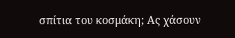σπίτια του κοσμάκη; Ας χάσουν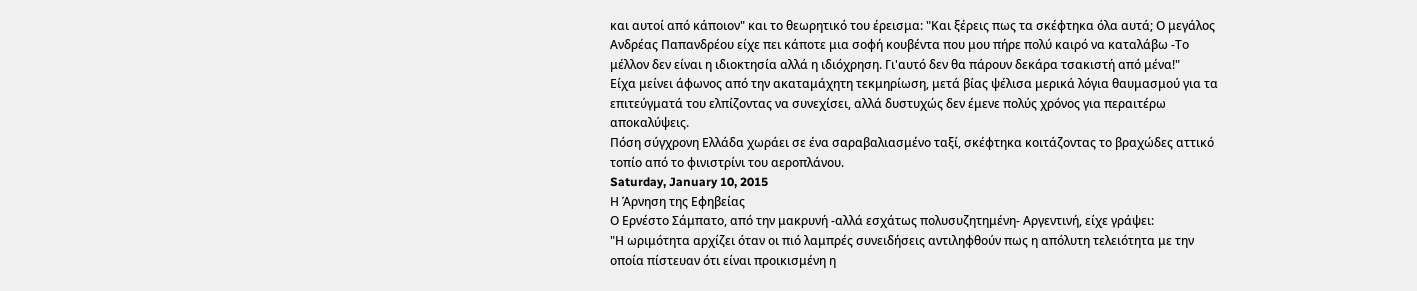και αυτοί από κάποιον" και το θεωρητικό του έρεισμα: "Και ξέρεις πως τα σκέφτηκα όλα αυτά; Ο μεγάλος Ανδρέας Παπανδρέου είχε πει κάποτε μια σοφή κουβέντα που μου πήρε πολύ καιρό να καταλάβω -Το μέλλον δεν είναι η ιδιοκτησία αλλά η ιδιόχρηση. Γι'αυτό δεν θα πάρουν δεκάρα τσακιστή από μένα!"
Είχα μείνει άφωνος από την ακαταμάχητη τεκμηρίωση, μετά βίας ψέλισα μερικά λόγια θαυμασμού για τα επιτεύγματά του ελπίζοντας να συνεχίσει, αλλά δυστυχώς δεν έμενε πολύς χρόνος για περαιτέρω αποκαλύψεις.
Πόση σύγχρονη Ελλάδα χωράει σε ένα σαραβαλιασμένο ταξί, σκέφτηκα κοιτάζοντας το βραχώδες αττικό τοπίο από το φινιστρίνι του αεροπλάνου.
Saturday, January 10, 2015
Η Άρνηση της Εφηβείας
Ο Ερνέστο Σάμπατο, από την μακρυνή -αλλά εσχάτως πολυσυζητημένη- Αργεντινή, είχε γράψει:
"Η ωριμότητα αρχίζει όταν οι πιό λαμπρές συνειδήσεις αντιληφθούν πως η απόλυτη τελειότητα με την οποία πίστευαν ότι είναι προικισμένη η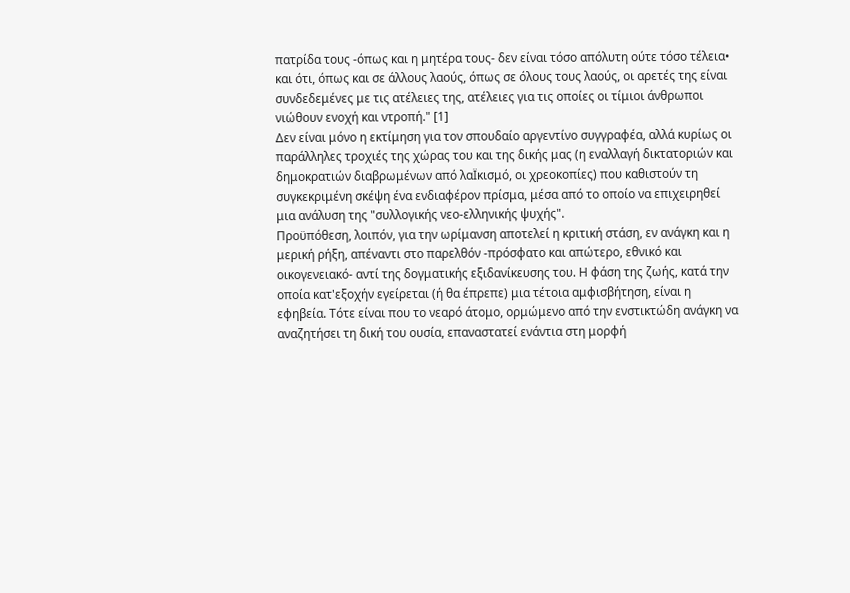πατρίδα τους -όπως και η μητέρα τους- δεν είναι τόσο απόλυτη ούτε τόσο τέλεια• και ότι, όπως και σε άλλους λαούς, όπως σε όλους τους λαούς, οι αρετές της είναι συνδεδεμένες με τις ατέλειες της, ατέλειες για τις οποίες οι τίμιοι άνθρωποι νιώθουν ενοχή και ντροπή." [1]
Δεν είναι μόνο η εκτίμηση για τον σπουδαίο αργεντίνο συγγραφέα, αλλά κυρίως οι παράλληλες τροχιές της χώρας του και της δικής μας (η εναλλαγή δικτατοριών και δημοκρατιών διαβρωμένων από λαΪκισμό, οι χρεοκοπίες) που καθιστούν τη συγκεκριμένη σκέψη ένα ενδιαφέρον πρίσμα, μέσα από το οποίο να επιχειρηθεί μια ανάλυση της "συλλογικής νεο-ελληνικής ψυχής".
Προϋπόθεση, λοιπόν, για την ωρίμανση αποτελεί η κριτική στάση, εν ανάγκη και η μερική ρήξη, απέναντι στο παρελθόν -πρόσφατο και απώτερο, εθνικό και οικογενειακό- αντί της δογματικής εξιδανίκευσης του. Η φάση της ζωής, κατά την οποία κατ'εξοχήν εγείρεται (ή θα έπρεπε) μια τέτοια αμφισβήτηση, είναι η εφηβεία. Τότε είναι που το νεαρό άτομο, ορμώμενο από την ενστικτώδη ανάγκη να αναζητήσει τη δική του ουσία, επαναστατεί ενάντια στη μορφή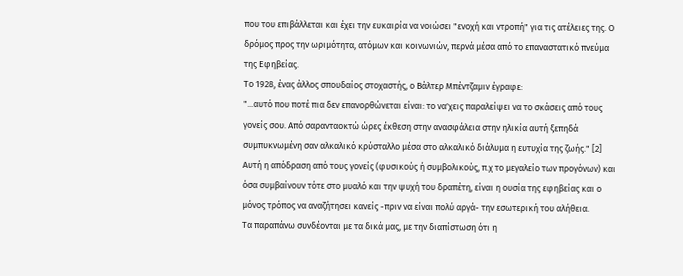που του επιβάλλεται και έχει την ευκαιρία να νοιώσει "ενοχή και ντροπή" για τις ατέλειες της. Ο δρόμος προς την ωριμότητα, ατόμων και κοινωνιών, περνά μέσα από το επαναστατικό πνεύμα της Εφηβείας.
Το 1928, ένας άλλος σπουδαίος στοχαστής, ο Βάλτερ Μπέντζαμιν έγραφε:
"...αυτό που ποτέ πια δεν επανορθώνεται είναι: το να'χεις παραλείψει να το σκάσεις από τους γονείς σου. Από σαρανταοκτώ ώρες έκθεση στην ανασφάλεια στην ηλικία αυτή ξεπηδά συμπυκνωμένη σαν αλκαλικό κρύσταλλο μέσα στο αλκαλικό διάλυμα η ευτυχία της ζωής." [2]
Αυτή η απόδραση από τους γονείς (φυσικούς ή συμβολικούς, π.χ το μεγαλείο των προγόνων) και όσα συμβαίνουν τότε στο μυαλό και την ψυχή του δραπέτη, είναι η ουσία της εφηβείας και ο μόνος τρόπος να αναζήτησει κανείς -πριν να είναι πολύ αργά- την εσωτερική του αλήθεια.
Τα παραπάνω συνδέονται με τα δικά μας, με την διαπίστωση ότι η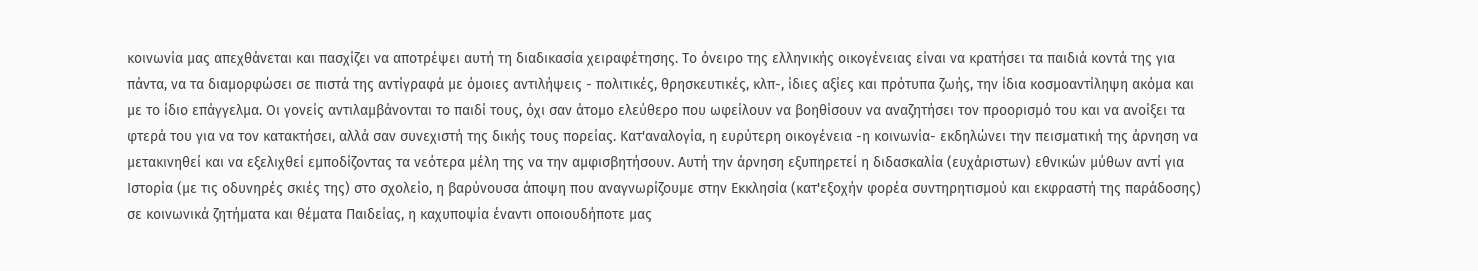κοινωνία μας απεχθάνεται και πασχίζει να αποτρέψει αυτή τη διαδικασία χειραφέτησης. Το όνειρο της ελληνικής οικογένειας είναι να κρατήσει τα παιδιά κοντά της για πάντα, να τα διαμορφώσει σε πιστά της αντίγραφά με όμοιες αντιλήψεις - πολιτικές, θρησκευτικές, κλπ-, ίδιες αξίες και πρότυπα ζωής, την ίδια κοσμοαντίληψη ακόμα και με το ίδιο επάγγελμα. Οι γονείς αντιλαμβάνονται το παιδί τους, όχι σαν άτομο ελεύθερο που ωφείλουν να βοηθίσουν να αναζητήσει τον προορισμό του και να ανοίξει τα φτερά του για να τον κατακτήσει, αλλά σαν συνεχιστή της δικής τους πορείας. Κατ'αναλογία, η ευρύτερη οικογένεια -η κοινωνία- εκδηλώνει την πεισματική της άρνηση να μετακινηθεί και να εξελιχθεί εμποδίζοντας τα νεότερα μέλη της να την αμφισβητήσουν. Αυτή την άρνηση εξυπηρετεί η διδασκαλία (ευχάριστων) εθνικών μύθων αντί για Ιστορία (με τις οδυνηρές σκιές της) στο σχολείο, η βαρύνουσα άποψη που αναγνωρίζουμε στην Εκκλησία (κατ'εξοχήν φορέα συντηρητισμού και εκφραστή της παράδοσης) σε κοινωνικά ζητήματα και θέματα Παιδείας, η καχυποψία έναντι οποιουδήποτε μας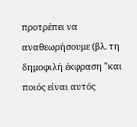προτρέπει να αναθεωρήσουμε (βλ. τη δημοφιλή έκφραση "και ποιός είναι αυτός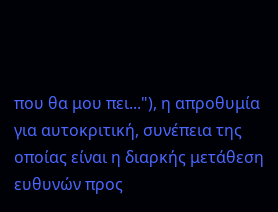που θα μου πει..."), η απροθυμία για αυτοκριτική, συνέπεια της οποίας είναι η διαρκής μετάθεση ευθυνών προς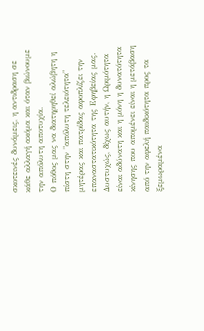σκοτεινές δυνάμεις, η αντιδραση σε κάθε αλλαγή ακόμα και όταν βιώνουμε την απόλυτη αποτυχία.
Ο πόθος μας να διατηρηθεί αλώβητη η πίστη στην "απόλυτη τελειότητα" μητέρας και πατρίδας αφοπλίζει την επαναστατικότητα της Εφηβείας μας. Δυστυχώς, δίχως αυτήν, η Ωριμότητα είναι αδύνατη και η μόνη η δυνατότητα κίνησης που απομένει είναι η μετάβαση από την αφελή παιδικότητα προς τα ξεμωραμένα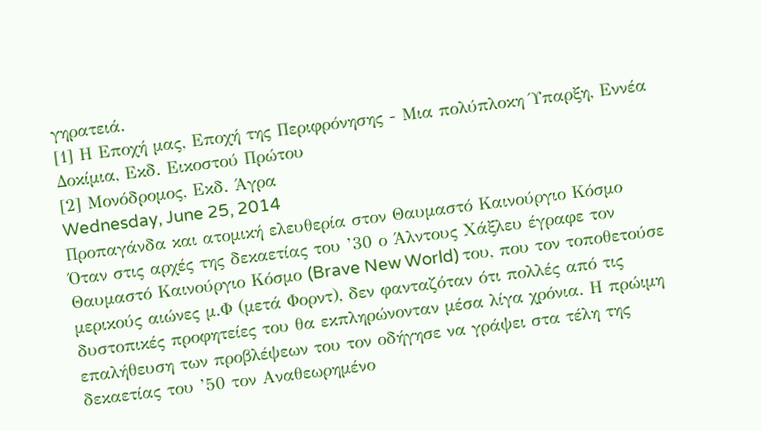γηρατειά.
[1] Η Εποχή μας, Εποχή της Περιφρόνησης - Μια πολύπλοκη Ύπαρξη, Εννέα Δοκίμια, Εκδ. Εικοστού Πρώτου
[2] Μονόδρομος, Εκδ. Άγρα
Wednesday, June 25, 2014
Προπαγάνδα και ατομική ελευθερία στον Θαυμαστό Καινούργιο Κόσμο
Όταν στις αρχές της δεκαετίας του ’30 ο Άλντους Χάξλευ έγραφε τον Θαυμαστό Καινούργιο Κόσμο (Brave New World) του, που τον τοποθετούσε μερικούς αιώνες μ.Φ (μετά Φορντ), δεν φανταζόταν ότι πολλές από τις δυστοπικές προφητείες του θα εκπληρώνονταν μέσα λίγα χρόνια. Η πρώιμη επαλήθευση των προβλέψεων του τον οδήγησε να γράψει στα τέλη της δεκαετίας του ’50 τον Αναθεωρημένο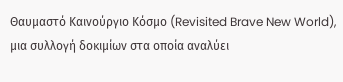Θαυμαστό Καινούργιο Κόσμο (Revisited Brave New World), μια συλλογή δοκιμίων στα οποία αναλύει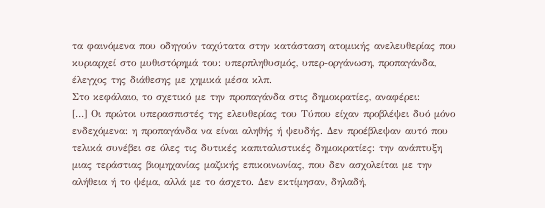τα φαινόμενα που οδηγούν ταχύτατα στην κατάσταση ατομικής ανελευθερίας που κυριαρχεί στο μυθιστόρημά του: υπερπληθυσμός, υπερ-οργάνωση, προπαγάνδα, έλεγχος της διάθεσης με χημικά μέσα κλπ.
Στο κεφάλαιο, το σχετικό με την προπαγάνδα στις δημοκρατίες, αναφέρει:
[…] Οι πρώτοι υπερασπιστές της ελευθερίας του Τύπου είχαν προβλέψει δυό μόνο ενδεχόμενα: η προπαγάνδα να είναι αληθής ή ψευδής. Δεν προέβλεψαν αυτό που τελικά συνέβει σε όλες τις δυτικές καπιταλιστικές δημοκρατίες: την ανάπτυξη μιας τεράστιας βιομηχανίας μαζικής επικοινωνίας, που δεν ασχολείται με την αλήθεια ή το ψέμα, αλλά με το άσχετο. Δεν εκτίμησαν, δηλαδή,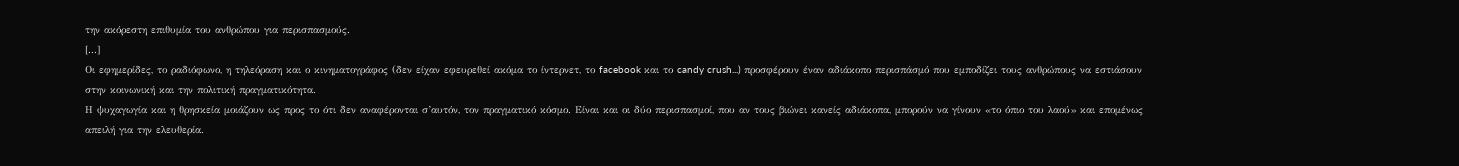την ακόρεστη επιθυμία του ανθρώπου για περισπασμούς.
[...]
Οι εφημερίδες, το ραδιόφωνο, η τηλεόραση και ο κινηματογράφος (δεν είχαν εφευρεθεί ακόμα το ίντερνετ, το facebook και το candy crush...) προσφέρουν έναν αδιάκοπο περισπάσμό που εμποδίζει τους ανθρώπους να εστιάσουν στην κοινωνική και την πολιτική πραγματικότητα.
Η ψυχαγωγία και η θρησκεία μοιάζουν ως προς το ότι δεν αναφέρονται σ’αυτόν, τον πραγματικό κόσμο. Είναι και οι δύο περισπασμοί, που αν τους βιώνει κανείς αδιάκοπα, μπορούν να γίνουν «το όπιο του λαού» και επομένως απειλή για την ελευθερία.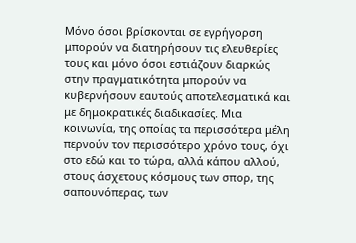Μόνο όσοι βρίσκονται σε εγρήγορση μπορούν να διατηρήσουν τις ελευθερίες τους και μόνο όσοι εστιάζουν διαρκώς στην πραγματικότητα μπορούν να κυβερνήσουν εαυτούς αποτελεσματικά και με δημοκρατικές διαδικασίες. Μια κοινωνία, της οποίας τα περισσότερα μέλη περνούν τον περισσότερο χρόνο τους, όχι στο εδώ και το τώρα, αλλά κάπου αλλού, στους άσχετους κόσμους των σπορ, της σαπουνόπερας, των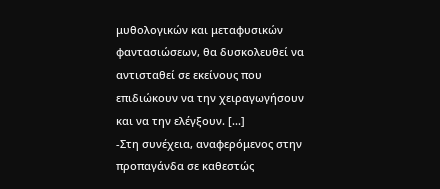μυθολογικών και μεταφυσικών φαντασιώσεων, θα δυσκολευθεί να αντισταθεί σε εκείνους που επιδιώκουν να την χειραγωγήσουν και να την ελέγξουν. [...]
-Στη συνέχεια, αναφερόμενος στην προπαγάνδα σε καθεστώς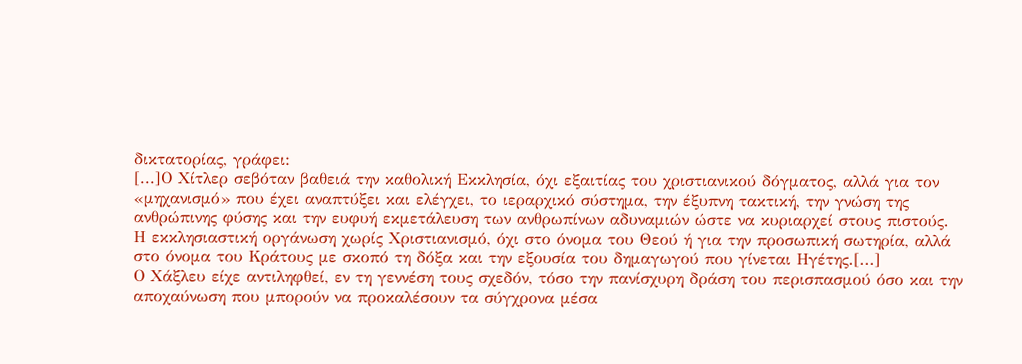δικτατορίας, γράφει:
[...]Ο Χίτλερ σεβόταν βαθειά την καθολική Εκκλησία, όχι εξαιτίας του χριστιανικού δόγματος, αλλά για τον «μηχανισμό» που έχει αναπτύξει και ελέγχει, το ιεραρχικό σύστημα, την έξυπνη τακτική, την γνώση της ανθρώπινης φύσης και την ευφυή εκμετάλευση των ανθρωπίνων αδυναμιών ώστε να κυριαρχεί στους πιστούς.
Η εκκλησιαστική οργάνωση χωρίς Χριστιανισμό, όχι στο όνομα του Θεού ή για την προσωπική σωτηρία, αλλά στο όνομα του Κράτους με σκοπό τη δόξα και την εξουσία του δημαγωγού που γίνεται Ηγέτης.[...]
Ο Χάξλευ είχε αντιληφθεί, εν τη γεννέση τους σχεδόν, τόσο την πανίσχυρη δράση του περισπασμού όσο και την αποχαύνωση που μπορούν να προκαλέσουν τα σύγχρονα μέσα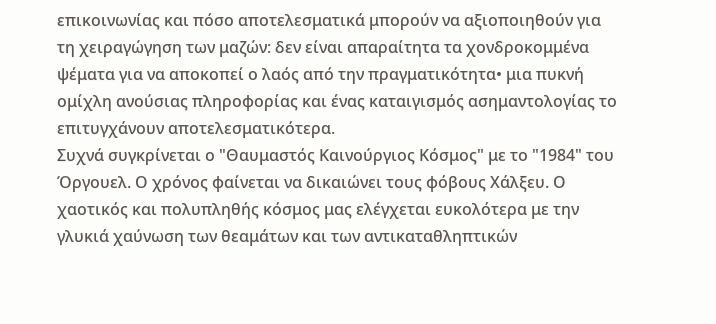επικοινωνίας και πόσο αποτελεσματικά μπορούν να αξιοποιηθούν για τη χειραγώγηση των μαζών: δεν είναι απαραίτητα τα χονδροκομμένα ψέματα για να αποκοπεί ο λαός από την πραγματικότητα• μια πυκνή ομίχλη ανούσιας πληροφορίας και ένας καταιγισμός ασημαντολογίας το επιτυγχάνουν αποτελεσματικότερα.
Συχνά συγκρίνεται ο "Θαυμαστός Καινούργιος Κόσμος" με το "1984" του Όργουελ. Ο χρόνος φαίνεται να δικαιώνει τους φόβους Χάλξευ. Ο χαοτικός και πολυπληθής κόσμος μας ελέγχεται ευκολότερα με την γλυκιά χαύνωση των θεαμάτων και των αντικαταθληπτικών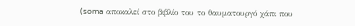(soma αποκαλεί στο βιβλίο του το θαυματουργό χάπι που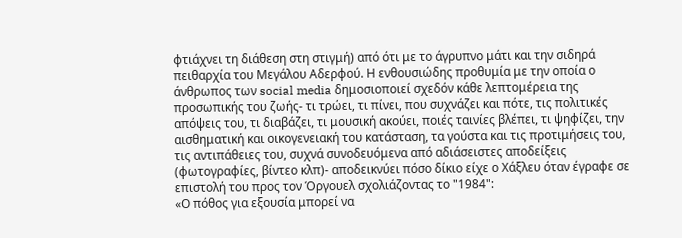φτιάχνει τη διάθεση στη στιγμή) από ότι με το άγρυπνο μάτι και την σιδηρά πειθαρχία του Μεγάλου Αδερφού. Η ενθουσιώδης προθυμία με την οποία ο άνθρωπος των social media δημοσιοποιεί σχεδόν κάθε λεπτομέρεια της προσωπικής του ζωής- τι τρώει, τι πίνει, που συχνάζει και πότε, τις πολιτικές απόψεις του, τι διαβάζει, τι μουσική ακούει, ποιές ταινίες βλέπει, τι ψηφίζει, την αισθηματική και οικογενειακή του κατάσταση, τα γούστα και τις προτιμήσεις του, τις αντιπάθειες του, συχνά συνοδευόμενα από αδιάσειστες αποδείξεις (φωτογραφίες, βίντεο κλπ)- αποδεικνύει πόσο δίκιο είχε ο Χάξλευ όταν έγραφε σε επιστολή του προς τον Όργουελ σχολιάζοντας το "1984":
«Ο πόθος για εξουσία μπορεί να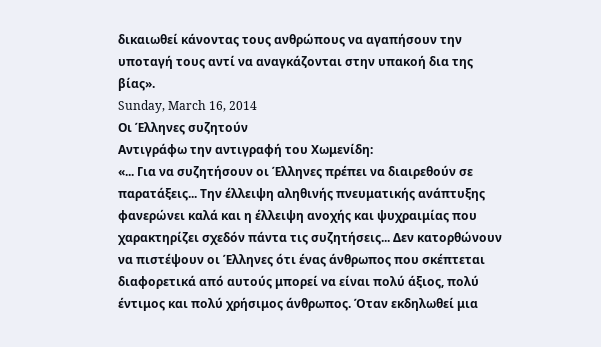δικαιωθεί κάνοντας τους ανθρώπους να αγαπήσουν την υποταγή τους αντί να αναγκάζονται στην υπακοή δια της βίας».
Sunday, March 16, 2014
Οι Έλληνες συζητούν
Αντιγράφω την αντιγραφή του Χωμενίδη:
«... Για να συζητήσουν οι Έλληνες πρέπει να διαιρεθούν σε παρατάξεις... Την έλλειψη αληθινής πνευματικής ανάπτυξης φανερώνει καλά και η έλλειψη ανοχής και ψυχραιμίας που χαρακτηρίζει σχεδόν πάντα τις συζητήσεις... Δεν κατορθώνουν να πιστέψουν οι Έλληνες ότι ένας άνθρωπος που σκέπτεται διαφορετικά από αυτούς μπορεί να είναι πολύ άξιος, πολύ έντιμος και πολύ χρήσιμος άνθρωπος. Όταν εκδηλωθεί μια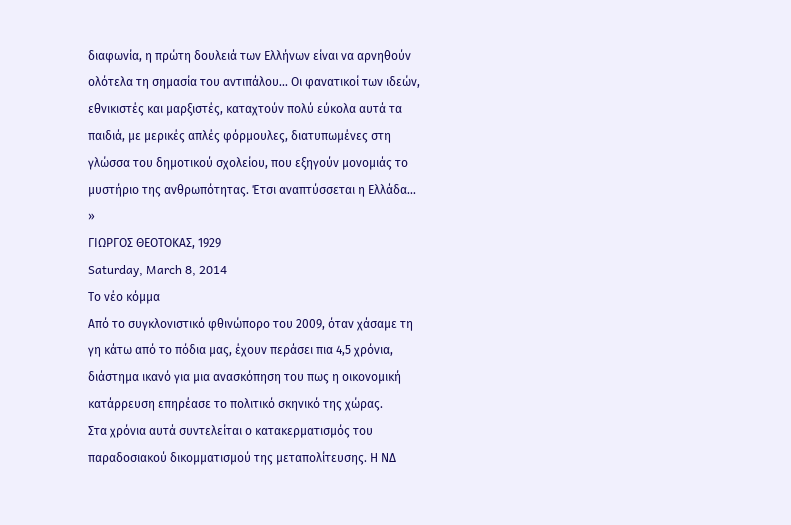διαφωνία, η πρώτη δουλειά των Ελλήνων είναι να αρνηθούν ολότελα τη σημασία του αντιπάλου... Οι φανατικοί των ιδεών, εθνικιστές και μαρξιστές, καταχτούν πολύ εύκολα αυτά τα παιδιά, με μερικές απλές φόρμουλες, διατυπωμένες στη γλώσσα του δημοτικού σχολείου, που εξηγούν μονομιάς το μυστήριο της ανθρωπότητας. Έτσι αναπτύσσεται η Ελλάδα... »
ΓΙΩΡΓΟΣ ΘΕΟΤΟΚΑΣ, 1929
Saturday, March 8, 2014
Το νέο κόμμα
Από το συγκλονιστικό φθινώπορο του 2009, όταν χάσαμε τη γη κάτω από το πόδια μας, έχουν περάσει πια 4,5 χρόνια, διάστημα ικανό για μια ανασκόπηση του πως η οικονομική κατάρρευση επηρέασε το πολιτικό σκηνικό της χώρας.
Στα χρόνια αυτά συντελείται ο κατακερματισμός του παραδοσιακού δικομματισμού της μεταπολίτευσης. Η ΝΔ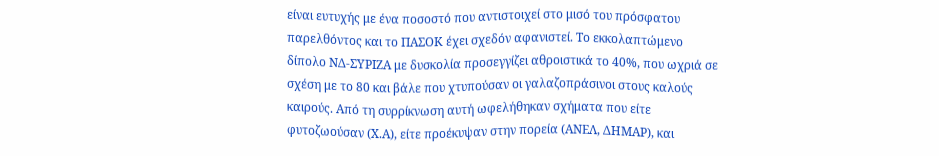είναι ευτυχής με ένα ποσοστό που αντιστοιχεί στο μισό του πρόσφατου παρελθόντος και το ΠΑΣΟΚ έχει σχεδόν αφανιστεί. Το εκκολαπτώμενο δίπολο ΝΔ-ΣΥΡΙΖΑ με δυσκολία προσεγγίζει αθροιστικά το 40%, που ωχριά σε σχέση με το 80 και βάλε που χτυπούσαν οι γαλαζοπράσινοι στους καλούς καιρούς. Από τη συρρίκνωση αυτή ωφελήθηκαν σχήματα που είτε φυτοζωούσαν (Χ.Α), είτε προέκυψαν στην πορεία (ΑΝΕΛ, ΔΗΜΑΡ), και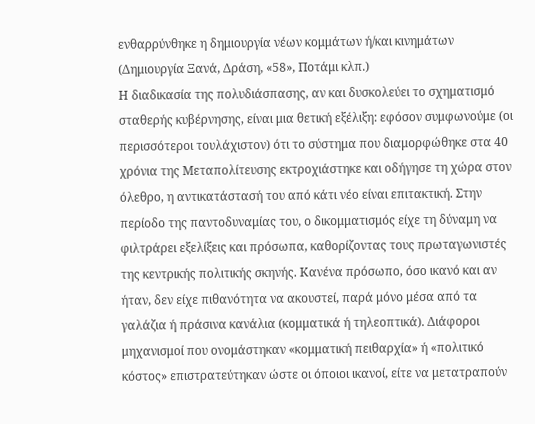ενθαρρύνθηκε η δημιουργία νέων κομμάτων ή/και κινημάτων (Δημιουργία Ξανά, Δράση, «58», Ποτάμι κλπ.)
Η διαδικασία της πολυδιάσπασης, αν και δυσκολεύει το σχηματισμό σταθερής κυβέρνησης, είναι μια θετική εξέλιξη: εφόσον συμφωνούμε (οι περισσότεροι τουλάχιστον) ότι το σύστημα που διαμορφώθηκε στα 40 χρόνια της Μεταπολίτευσης εκτροχιάστηκε και οδήγησε τη χώρα στον όλεθρο, η αντικατάστασή του από κάτι νέο είναι επιτακτική. Στην περίοδο της παντοδυναμίας του, ο δικομματισμός είχε τη δύναμη να φιλτράρει εξελίξεις και πρόσωπα, καθορίζοντας τους πρωταγωνιστές της κεντρικής πολιτικής σκηνής. Κανένα πρόσωπο, όσο ικανό και αν ήταν, δεν είχε πιθανότητα να ακουστεί, παρά μόνο μέσα από τα γαλάζια ή πράσινα κανάλια (κομματικά ή τηλεοπτικά). Διάφοροι μηχανισμοί που ονομάστηκαν «κομματική πειθαρχία» ή «πολιτικό κόστος» επιστρατεύτηκαν ώστε οι όποιοι ικανοί, είτε να μετατραπούν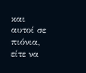και αυτοί σε πιόνια, είτε να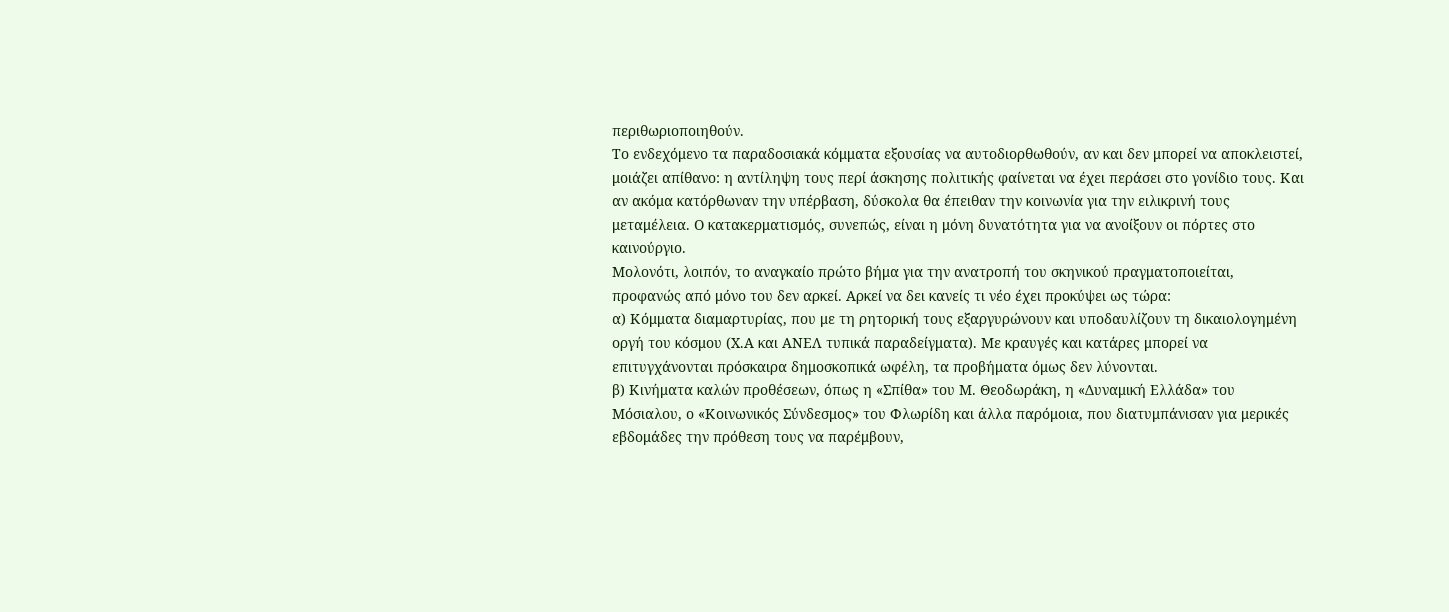περιθωριοποιηθούν.
Το ενδεχόμενο τα παραδοσιακά κόμματα εξουσίας να αυτοδιορθωθούν, αν και δεν μπορεί να αποκλειστεί, μοιάζει απίθανο: η αντίληψη τους περί άσκησης πολιτικής φαίνεται να έχει περάσει στο γονίδιο τους. Και αν ακόμα κατόρθωναν την υπέρβαση, δύσκολα θα έπειθαν την κοινωνία για την ειλικρινή τους μεταμέλεια. Ο κατακερματισμός, συνεπώς, είναι η μόνη δυνατότητα για να ανοίξουν οι πόρτες στο καινούργιο.
Μολονότι, λοιπόν, το αναγκαίο πρώτο βήμα για την ανατροπή του σκηνικού πραγματοποιείται, προφανώς από μόνο του δεν αρκεί. Αρκεί να δει κανείς τι νέο έχει προκύψει ως τώρα:
α) Κόμματα διαμαρτυρίας, που με τη ρητορική τους εξαργυρώνουν και υποδαυλίζουν τη δικαιολογημένη οργή του κόσμου (Χ.Α και ΑΝΕΛ τυπικά παραδείγματα). Με κραυγές και κατάρες μπορεί να επιτυγχάνονται πρόσκαιρα δημοσκοπικά ωφέλη, τα προβήματα όμως δεν λύνονται.
β) Κινήματα καλών προθέσεων, όπως η «Σπίθα» του Μ. Θεοδωράκη, η «Δυναμική Ελλάδα» του Μόσιαλου, ο «Κοινωνικός Σύνδεσμος» του Φλωρίδη και άλλα παρόμοια, που διατυμπάνισαν για μερικές εβδομάδες την πρόθεση τους να παρέμβουν,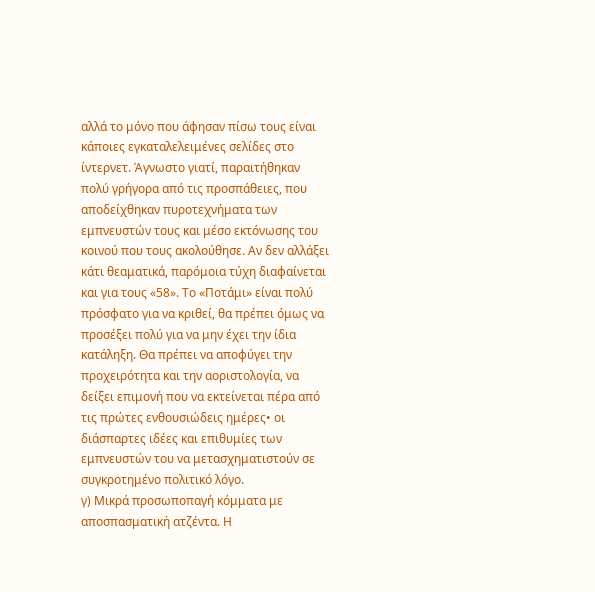αλλά το μόνο που άφησαν πίσω τους είναι κάποιες εγκαταλελειμένες σελίδες στο ίντερνετ. Άγνωστο γιατί, παραιτήθηκαν πολύ γρήγορα από τις προσπάθειες, που αποδείχθηκαν πυροτεχνήματα των εμπνευστών τους και μέσο εκτόνωσης του κοινού που τους ακολούθησε. Αν δεν αλλάξει κάτι θεαματικά, παρόμοια τύχη διαφαίνεται και για τους «58». Το «Ποτάμι» είναι πολύ πρόσφατο για να κριθεί, θα πρέπει όμως να προσέξει πολύ για να μην έχει την ίδια κατάληξη. Θα πρέπει να αποφύγει την προχειρότητα και την αοριστολογία, να δείξει επιμονή που να εκτείνεται πέρα από τις πρώτες ενθουσιώδεις ημέρες• οι διάσπαρτες ιδέες και επιθυμίες των εμπνευστών του να μετασχηματιστούν σε συγκροτημένο πολιτικό λόγο.
γ) Μικρά προσωποπαγή κόμματα με αποσπασματική ατζέντα. Η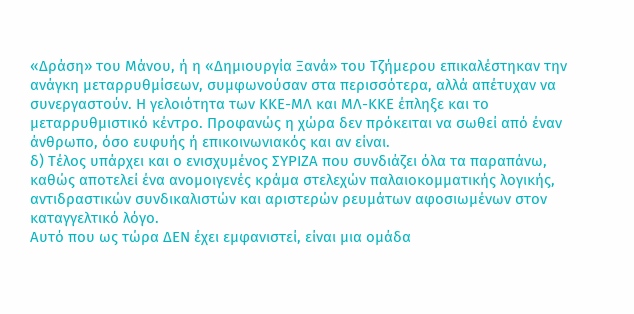«Δράση» του Μάνου, ή η «Δημιουργία Ξανά» του Τζήμερου επικαλέστηκαν την ανάγκη μεταρρυθμίσεων, συμφωνούσαν στα περισσότερα, αλλά απέτυχαν να συνεργαστούν. Η γελοιότητα των ΚΚΕ-ΜΛ και ΜΛ-ΚΚΕ έπληξε και το μεταρρυθμιστικό κέντρο. Προφανώς η χώρα δεν πρόκειται να σωθεί από έναν άνθρωπο, όσο ευφυής ή επικοινωνιακός και αν είναι.
δ) Τέλος υπάρχει και ο ενισχυμένος ΣΥΡΙΖΑ που συνδιάζει όλα τα παραπάνω, καθώς αποτελεί ένα ανομοιγενές κράμα στελεχών παλαιοκομματικής λογικής, αντιδραστικών συνδικαλιστών και αριστερών ρευμάτων αφοσιωμένων στον καταγγελτικό λόγο.
Αυτό που ως τώρα ΔΕΝ έχει εμφανιστεί, είναι μια ομάδα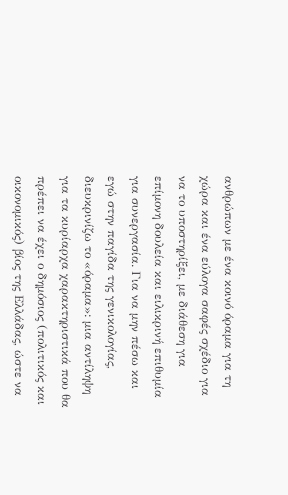ανθρώπων με ένα κοινό όραμα για τη χώρα και ένα εύλογα σαφές σχέδιο για να το υποστηρίξει, με διάθεση για επίμονη δουλεία και ειλικρινή επιθυμία για συνεργασία. Για να μην πέσω και εγώ στην παγίδα της γενικολογίας, διευκρινίζω το «όραμα»: μια αντίληψη για τα κυρίαρχα χαρακτηριστικά που θα πρέπει να έχει ο δημόσιος (πολιτικός και οικονομικός) βίος της Ελλάδας, ώστε να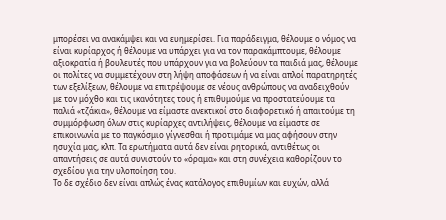μπορέσει να ανακάμψει και να ευημερίσει. Για παράδειγμα, θέλουμε ο νόμος να είναι κυρίαρχος ή θέλουμε να υπάρχει για να τον παρακάμπτουμε, θέλουμε αξιοκρατία ή βουλευτές που υπάρχουν για να βολεύουν τα παιδιά μας, θέλουμε οι πολίτες να συμμετέχουν στη λήψη αποφάσεων ή να είναι απλοί παρατηρητές των εξελίξεων, θέλουμε να επιτρέψουμε σε νέους ανθρώπους να αναδειχθούν με τον μόχθο και τις ικανότητες τους ή επιθυμούμε να προστατεύουμε τα παλιά «τζάκια», θέλουμε να είμαστε ανεκτικοί στο διαφορετικό ή απαιτούμε τη συμμόρφωση όλων στις κυρίαρχες αντιλήψεις, θέλουμε να είμαστε σε επικοινωνία με το παγκόσμιο γίγνεσθαι ή προτιμάμε να μας αφήσουν στην ησυχία μας, κλπ. Τα ερωτήματα αυτά δεν είναι ρητορικά, αντιθέτως οι απαντήσεις σε αυτά συνιστούν το «όραμα» και στη συνέχεια καθορίζουν το σχεδίου για την υλοποίηση του.
Το δε σχέδιο δεν είναι απλώς ένας κατάλογος επιθυμίων και ευχών, αλλά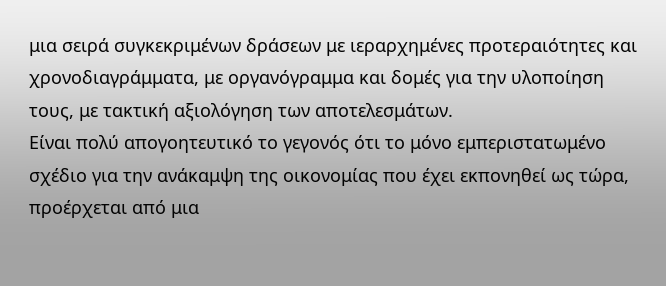μια σειρά συγκεκριμένων δράσεων με ιεραρχημένες προτεραιότητες και χρονοδιαγράμματα, με οργανόγραμμα και δομές για την υλοποίηση τους, με τακτική αξιολόγηση των αποτελεσμάτων.
Είναι πολύ απογοητευτικό το γεγονός ότι το μόνο εμπεριστατωμένο σχέδιο για την ανάκαμψη της οικονομίας που έχει εκπονηθεί ως τώρα, προέρχεται από μια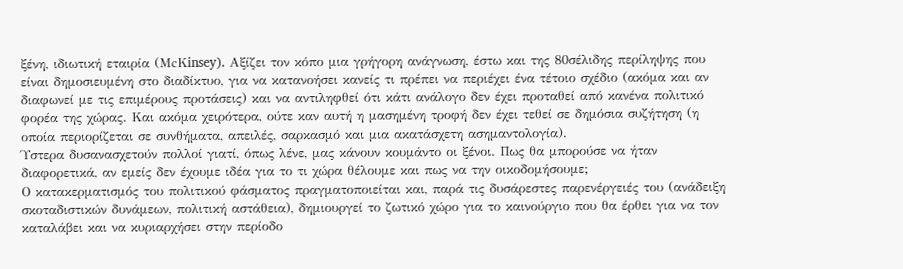ξένη, ιδιωτική εταιρία (ΜcΚinsey). Αξίζει τον κόπο μια γρήγορη ανάγνωση, έστω και της 80σέλιδης περίληψης που είναι δημοσιευμένη στο διαδίκτυο, για να κατανοήσει κανείς τι πρέπει να περιέχει ένα τέτοιο σχέδιο (ακόμα και αν διαφωνεί με τις επιμέρους προτάσεις) και να αντιληφθεί ότι κάτι ανάλογο δεν έχει προταθεί από κανένα πολιτικό φορέα της χώρας. Και ακόμα χειρότερα, ούτε καν αυτή η μασημένη τροφή δεν έχει τεθεί σε δημόσια συζήτηση (η οποία περιορίζεται σε συνθήματα, απειλές, σαρκασμό και μια ακατάσχετη ασημαντολογία).
Ύστερα δυσανασχετούν πολλοί γιατί, όπως λένε, μας κάνουν κουμάντο οι ξένοι. Πως θα μπορούσε να ήταν διαφορετικά, αν εμείς δεν έχουμε ιδέα για το τι χώρα θέλουμε και πως να την οικοδομήσουμε;
Ο κατακερματισμός του πολιτικού φάσματος πραγματοποιείται και, παρά τις δυσάρεστες παρενέργειές του (ανάδειξη σκοταδιστικών δυνάμεων, πολιτική αστάθεια), δημιουργεί το ζωτικό χώρο για το καινούργιο που θα έρθει για να τον καταλάβει και να κυριαρχήσει στην περίοδο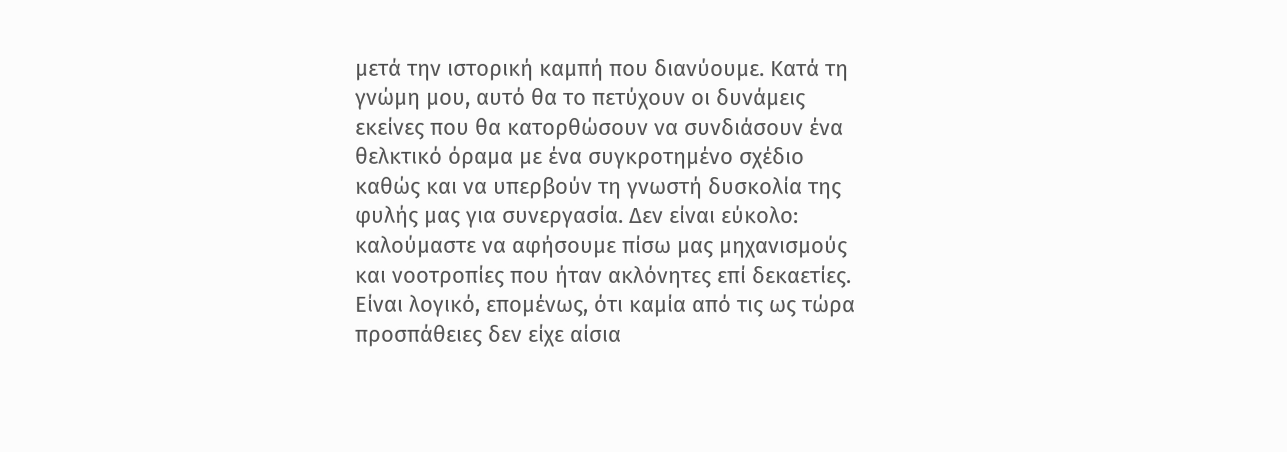μετά την ιστορική καμπή που διανύουμε. Κατά τη γνώμη μου, αυτό θα το πετύχουν οι δυνάμεις εκείνες που θα κατορθώσουν να συνδιάσουν ένα θελκτικό όραμα με ένα συγκροτημένο σχέδιο καθώς και να υπερβούν τη γνωστή δυσκολία της φυλής μας για συνεργασία. Δεν είναι εύκολο: καλούμαστε να αφήσουμε πίσω μας μηχανισμούς και νοοτροπίες που ήταν ακλόνητες επί δεκαετίες. Είναι λογικό, επομένως, ότι καμία από τις ως τώρα προσπάθειες δεν είχε αίσια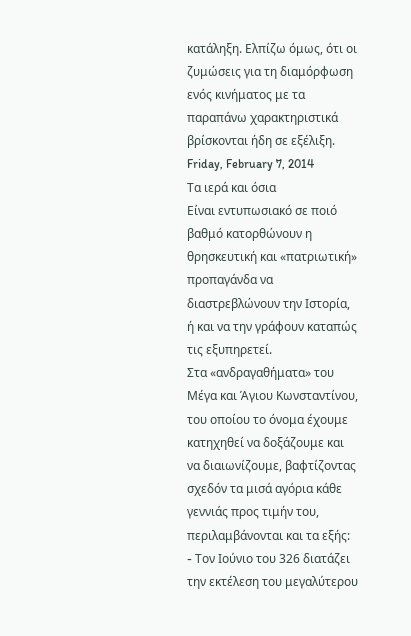κατάληξη. Ελπίζω όμως, ότι οι ζυμώσεις για τη διαμόρφωση ενός κινήματος με τα παραπάνω χαρακτηριστικά βρίσκονται ήδη σε εξέλιξη.
Friday, February 7, 2014
Τα ιερά και όσια
Είναι εντυπωσιακό σε ποιό βαθμό κατορθώνουν η θρησκευτική και «πατριωτική» προπαγάνδα να διαστρεβλώνουν την Ιστορία, ή και να την γράφουν καταπώς τις εξυπηρετεί.
Στα «ανδραγαθήματα» του Μέγα και Άγιου Κωνσταντίνου, του οποίου το όνομα έχουμε κατηχηθεί να δοξάζουμε και να διαιωνίζουμε, βαφτίζοντας σχεδόν τα μισά αγόρια κάθε γεννιάς προς τιμήν του, περιλαμβάνονται και τα εξής:
- Toν Ιούνιο του 326 διατάζει την εκτέλεση του μεγαλύτερου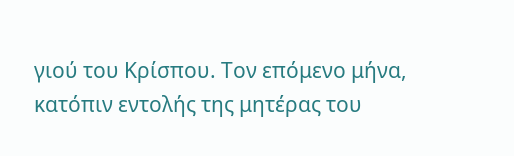γιού του Κρίσπου. Τον επόμενο μήνα, κατόπιν εντολής της μητέρας του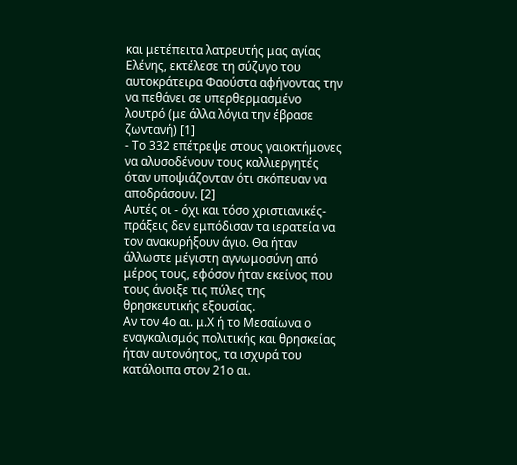και μετέπειτα λατρευτής μας αγίας Ελένης, εκτέλεσε τη σύζυγο του αυτοκράτειρα Φαούστα αφήνοντας την να πεθάνει σε υπερθερμασμένο λουτρό (με άλλα λόγια την έβρασε ζωντανή) [1]
- Το 332 επέτρεψε στους γαιοκτήμονες να αλυσοδένουν τους καλλιεργητές όταν υποψιάζονταν ότι σκόπευαν να αποδράσουν. [2]
Αυτές οι - όχι και τόσο χριστιανικές- πράξεις δεν εμπόδισαν τα ιερατεία να τον ανακυρήξουν άγιο. Θα ήταν άλλωστε μέγιστη αγνωμοσύνη από μέρος τους, εφόσον ήταν εκείνος που τους άνοιξε τις πύλες της θρησκευτικής εξουσίας.
Αν τον 4ο αι. μ.Χ ή το Μεσαίωνα ο εναγκαλισμός πολιτικής και θρησκείας ήταν αυτονόητος, τα ισχυρά του κατάλοιπα στον 21ο αι.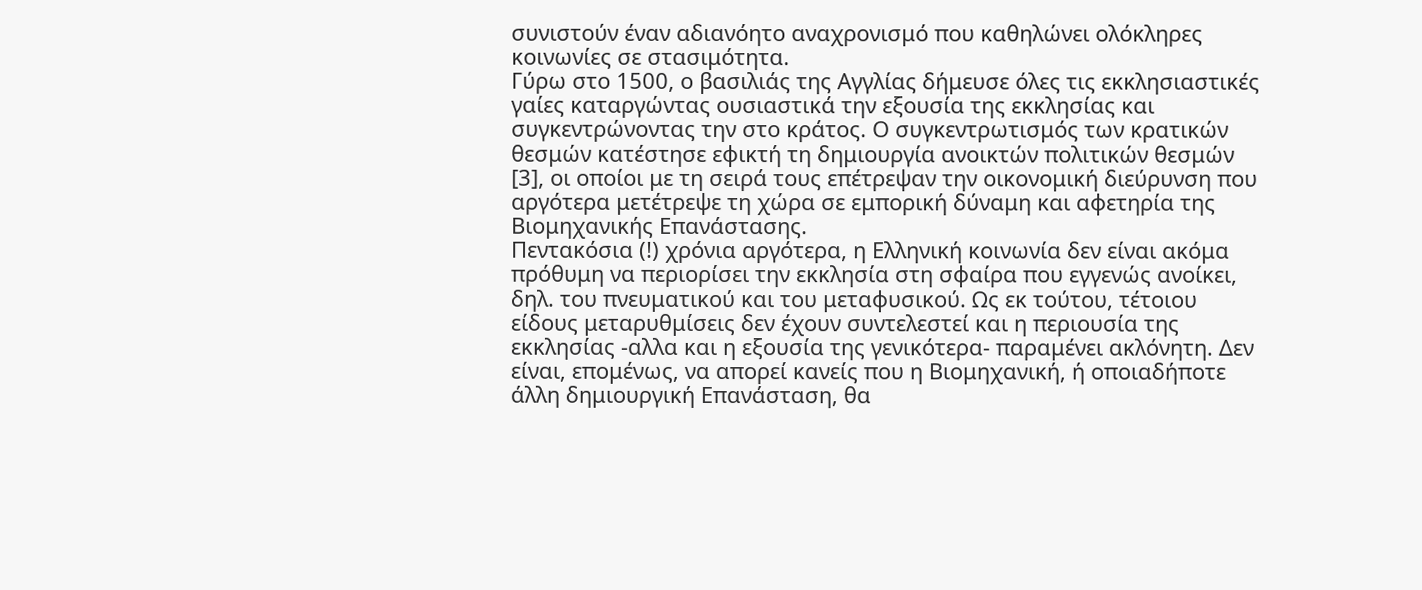συνιστούν έναν αδιανόητο αναχρονισμό που καθηλώνει ολόκληρες κοινωνίες σε στασιμότητα.
Γύρω στο 1500, ο βασιλιάς της Αγγλίας δήμευσε όλες τις εκκλησιαστικές γαίες καταργώντας ουσιαστικά την εξουσία της εκκλησίας και συγκεντρώνοντας την στο κράτος. Ο συγκεντρωτισμός των κρατικών θεσμών κατέστησε εφικτή τη δημιουργία ανοικτών πολιτικών θεσμών [3], οι οποίοι με τη σειρά τους επέτρεψαν την οικονομική διεύρυνση που αργότερα μετέτρεψε τη χώρα σε εμπορική δύναμη και αφετηρία της Βιομηχανικής Επανάστασης.
Πεντακόσια (!) χρόνια αργότερα, η Ελληνική κοινωνία δεν είναι ακόμα πρόθυμη να περιορίσει την εκκλησία στη σφαίρα που εγγενώς ανοίκει, δηλ. του πνευματικού και του μεταφυσικού. Ως εκ τούτου, τέτοιου είδους μεταρυθμίσεις δεν έχουν συντελεστεί και η περιουσία της εκκλησίας -αλλα και η εξουσία της γενικότερα- παραμένει ακλόνητη. Δεν είναι, επομένως, να απορεί κανείς που η Βιομηχανική, ή οποιαδήποτε άλλη δημιουργική Επανάσταση, θα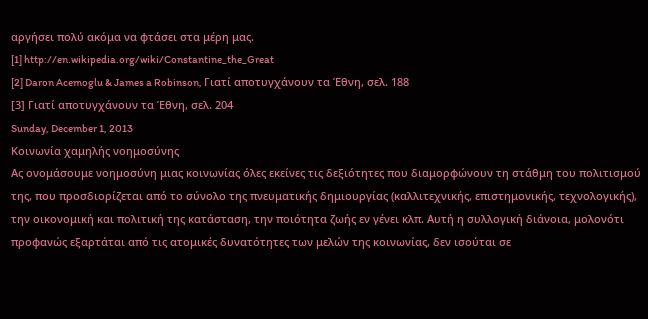αργήσει πολύ ακόμα να φτάσει στα μέρη μας.
[1] http://en.wikipedia.org/wiki/Constantine_the_Great
[2] Daron Acemoglu & James a Robinson, Γιατί αποτυγχάνουν τα Έθνη, σελ. 188
[3] Γιατί αποτυγχάνουν τα Έθνη, σελ. 204
Sunday, December 1, 2013
Κοινωνία χαμηλής νοημοσύνης
Ας ονομάσουμε νοημοσύνη μιας κοινωνίας όλες εκείνες τις δεξιότητες που διαμορφώνουν τη στάθμη του πολιτισμού της, που προσδιορίζεται από το σύνολο της πνευματικής δημιουργίας (καλλιτεχνικής, επιστημονικής, τεχνολογικής), την οικονομική και πολιτική της κατάσταση, την ποιότητα ζωής εν γένει κλπ. Αυτή η συλλογική διάνοια, μολονότι προφανώς εξαρτάται από τις ατομικές δυνατότητες των μελών της κοινωνίας, δεν ισούται σε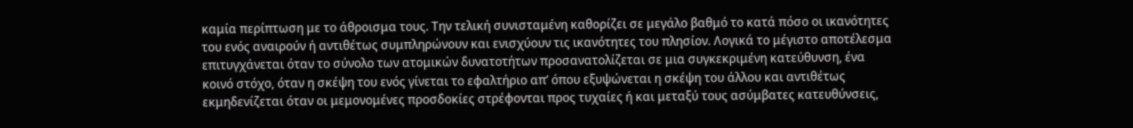καμία περίπτωση με το άθροισμα τους. Την τελική συνισταμένη καθορίζει σε μεγάλο βαθμό το κατά πόσο οι ικανότητες του ενός αναιρούν ή αντιθέτως συμπληρώνουν και ενισχύουν τις ικανότητες του πλησίον. Λογικά το μέγιστο αποτέλεσμα επιτυγχάνεται όταν το σύνολο των ατομικών δυνατοτήτων προσανατολίζεται σε μια συγκεκριμένη κατεύθυνση, ένα κοινό στόχο, όταν η σκέψη του ενός γίνεται το εφαλτήριο απ’ όπου εξυψώνεται η σκέψη του άλλου και αντιθέτως εκμηδενίζεται όταν οι μεμονομένες προσδοκίες στρέφονται προς τυχαίες ή και μεταξύ τους ασύμβατες κατευθύνσεις,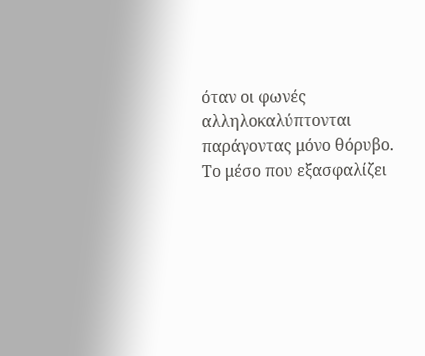όταν οι φωνές αλληλοκαλύπτονται παράγοντας μόνο θόρυβο.
Το μέσο που εξασφαλίζει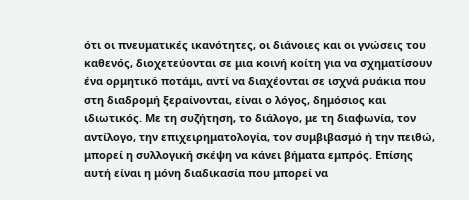ότι οι πνευματικές ικανότητες, οι διάνοιες και οι γνώσεις του καθενός, διοχετεύονται σε μια κοινή κοίτη για να σχηματίσουν ένα ορμητικό ποτάμι, αντί να διαχέονται σε ισχνά ρυάκια που στη διαδρομή ξεραίνονται, είναι ο λόγος, δημόσιος και ιδιωτικός. Με τη συζήτηση, το διάλογο, με τη διαφωνία, τον αντίλογο, την επιχειρηματολογία, τον συμβιβασμό ή την πειθώ, μπορεί η συλλογική σκέψη να κάνει βήματα εμπρός. Επίσης αυτή είναι η μόνη διαδικασία που μπορεί να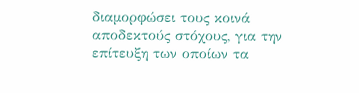διαμορφώσει τους κοινά αποδεκτούς στόχους, για την επίτευξη των οποίων τα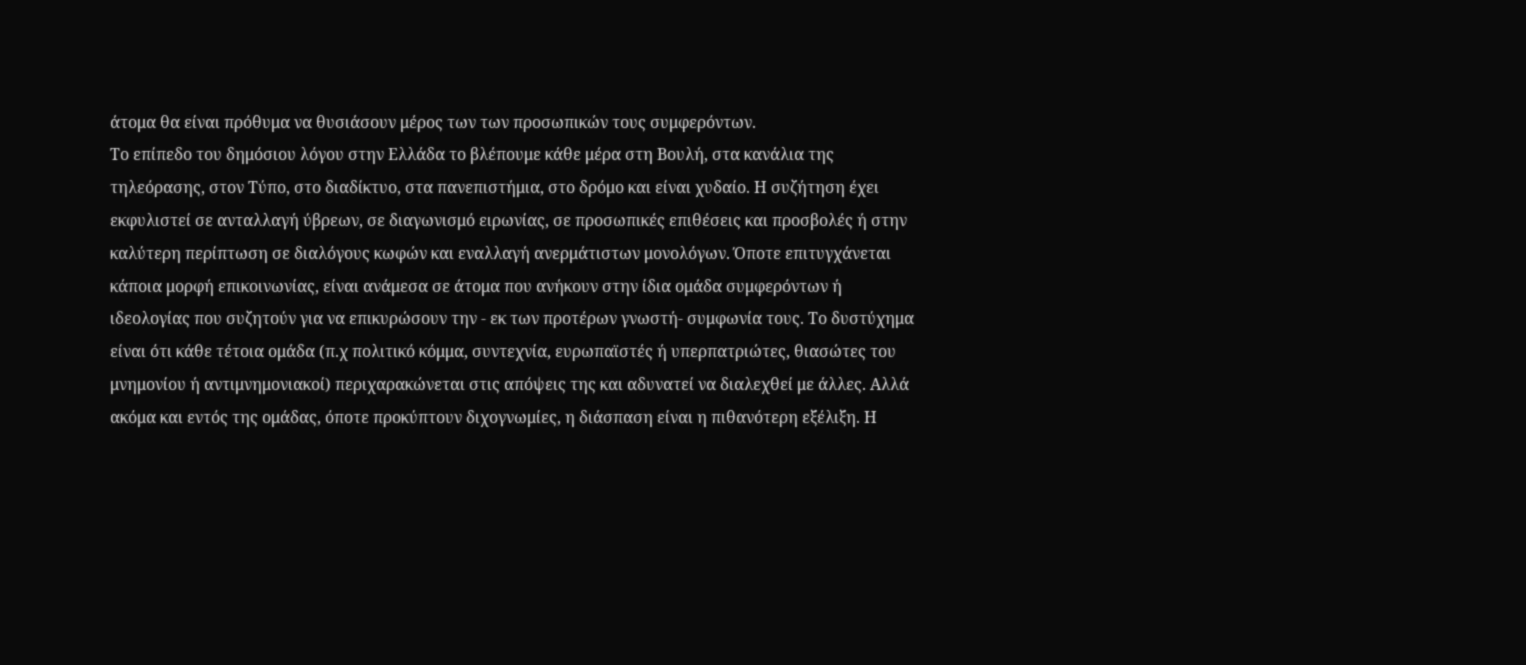άτομα θα είναι πρόθυμα να θυσιάσουν μέρος των των προσωπικών τους συμφερόντων.
Το επίπεδο του δημόσιου λόγου στην Ελλάδα το βλέπουμε κάθε μέρα στη Βουλή, στα κανάλια της τηλεόρασης, στον Τύπο, στο διαδίκτυο, στα πανεπιστήμια, στο δρόμο και είναι χυδαίο. Η συζήτηση έχει εκφυλιστεί σε ανταλλαγή ύβρεων, σε διαγωνισμό ειρωνίας, σε προσωπικές επιθέσεις και προσβολές ή στην καλύτερη περίπτωση σε διαλόγους κωφών και εναλλαγή ανερμάτιστων μονολόγων. Όποτε επιτυγχάνεται κάποια μορφή επικοινωνίας, είναι ανάμεσα σε άτομα που ανήκουν στην ίδια ομάδα συμφερόντων ή ιδεολογίας που συζητούν για να επικυρώσουν την - εκ των προτέρων γνωστή- συμφωνία τους. Το δυστύχημα είναι ότι κάθε τέτοια ομάδα (π.χ πολιτικό κόμμα, συντεχνία, ευρωπαϊστές ή υπερπατριώτες, θιασώτες του μνημονίου ή αντιμνημονιακοί) περιχαρακώνεται στις απόψεις της και αδυνατεί να διαλεχθεί με άλλες. Αλλά ακόμα και εντός της ομάδας, όποτε προκύπτουν διχογνωμίες, η διάσπαση είναι η πιθανότερη εξέλιξη. Η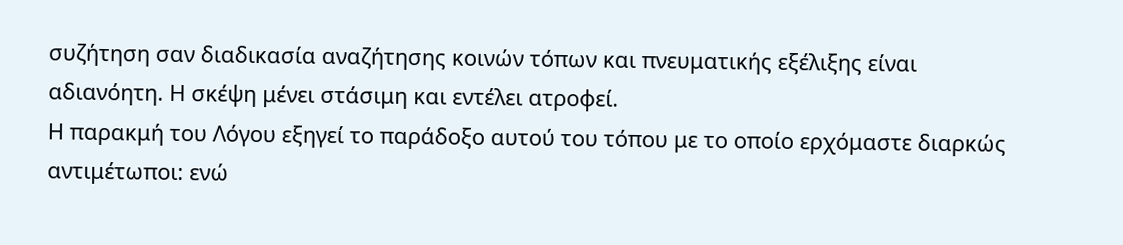συζήτηση σαν διαδικασία αναζήτησης κοινών τόπων και πνευματικής εξέλιξης είναι αδιανόητη. Η σκέψη μένει στάσιμη και εντέλει ατροφεί.
Η παρακμή του Λόγου εξηγεί το παράδοξο αυτού του τόπου με το οποίο ερχόμαστε διαρκώς αντιμέτωποι: ενώ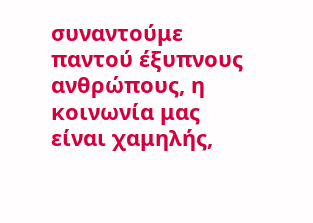συναντούμε παντού έξυπνους ανθρώπους, η κοινωνία μας είναι χαμηλής,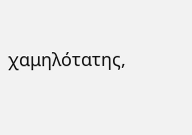χαμηλότατης,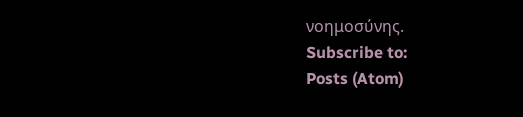νοημοσύνης.
Subscribe to:
Posts (Atom)